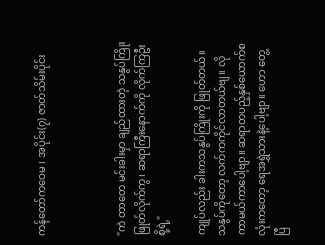ကန်တော်ကဝေမ ၊ အပိုင်း(၇) ဇာတ်သိမ်းပိုင်း



"ကဲ တာတေ မင်းခါးမှာ ချည်ထားတဲ့ သနွပ်ကြိုးဖြုတ်လိုက်ကွ၊ ဆရာကြီးနောက်ကို လိုက်ကြဦးစို့ရဲ့"

ကျုပ်လည်း ခါးကသနွပ်ကြိုးကို ဖြုတ်တယ်။ သနွပ်ကိုတော့ လက်ကကိုင်လာတယ်ဗျ။ လိုကာမယ်ကာပေါ့ဗျာ။ ဆရာတပည့်နှစ်ယောက်စလုံးကတော့ ရေအရွှဲသားနဲ့ပေါ့ဗျာ။ ဟော တွေ့ပြီ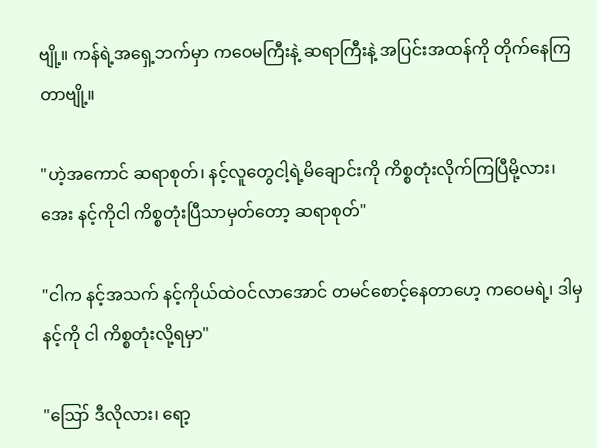ဗျို့။ ကန်ရဲ့အရှေ့ဘက်မှာ ကဝေမကြီးနဲ့ ဆရာကြီးနဲ့ အပြင်းအထန်ကို တိုက်နေကြတာဗျို့။

"ဟဲ့အကောင် ဆရာစုတ်၊ နင့်လူတွေငါ့ရဲ့မိချောင်းကို ကိစ္စတုံးလိုက်ကြပြီမို့လား၊ အေး နင့်ကိုငါ ကိစ္စတုံးပြီသာမှတ်တော့ ဆရာစုတ်"

"ငါက နင့်အသက် နင့်ကိုယ်ထဲဝင်လာအောင် တမင်စောင့်နေတာဟေ့ ကဝေမရဲ့၊ ဒါမှနင့်ကို ငါ ကိစ္စတုံးလို့ရမှာ"

"ဪ ဒီလိုလား၊ ရော့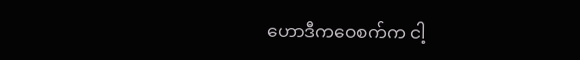ဟောဒီကဝေစက်က ငါ့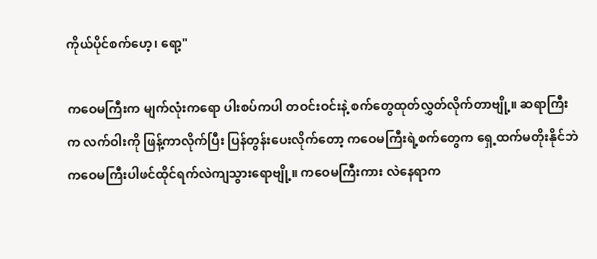ကိုယ်ပိုင်စက်ဟေ့၊ ရော့"

ကဝေမကြီးက မျက်လုံးကရော ပါးစပ်ကပါ တဝင်းဝင်းနဲ့ စက်တွေထုတ်လွှတ်လိုက်တာဗျို့။ ဆရာကြီးက လက်ဝါးကို ဖြန့်ကာလိုက်ပြီး ပြန်တွန်းပေးလိုက်တော့ ကဝေမကြီးရဲ့စက်တွေက ရှေ့ထက်မတိုးနိုင်ဘဲ ကဝေမကြီးပါဖင်ထိုင်ရက်လဲကျသွားရောဗျို့။ ကဝေမကြီးကား လဲနေရာက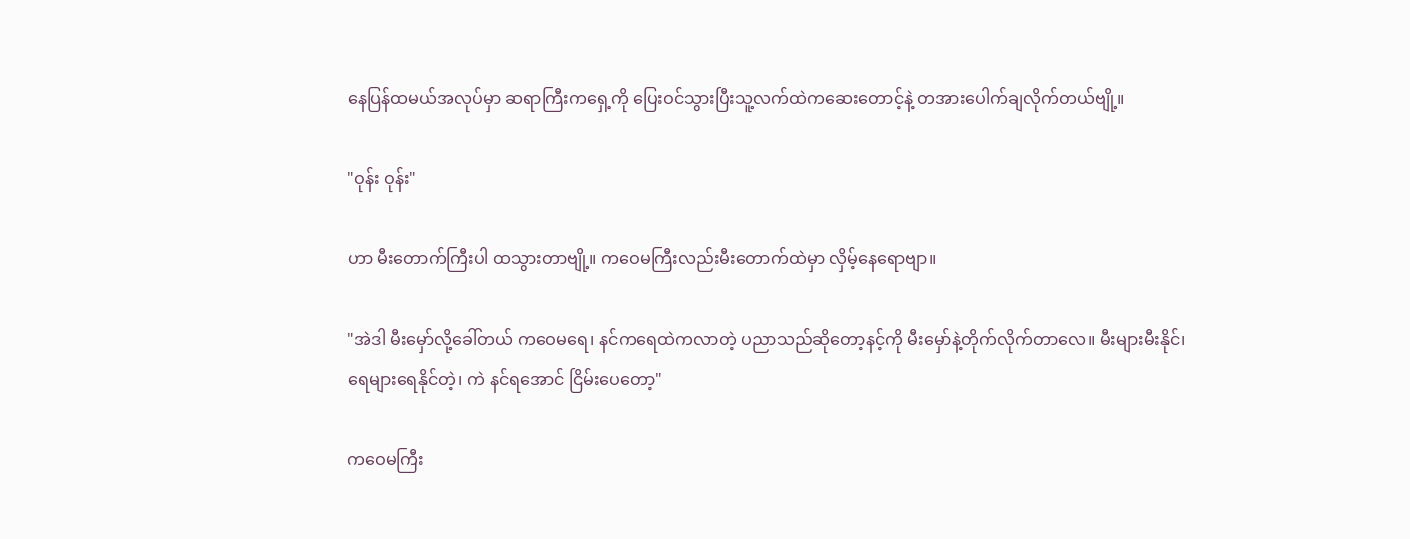နေပြန်ထမယ်အလုပ်မှာ ဆရာကြီးကရှေ့ကို ပြေးဝင်သွားပြီးသူ့လက်ထဲကဆေးတောင့်နဲ့ တအားပေါက်ချလိုက်တယ်ဗျို့။

"ဝုန်း ဝုန်း"

ဟာ မီးတောက်ကြီးပါ ထသွားတာဗျို့။ ကဝေမကြီးလည်းမီးတောက်ထဲမှာ လှိမ့်နေရောဗျာ။

"အဲဒါ မီးမှော်လို့ခေါ်တယ် ကဝေမရေ၊ နင်ကရေထဲကလာတဲ့ ပညာသည်ဆိုတော့နင့်ကို မီးမှော်နဲ့တိုက်လိုက်တာလေ။ မီးများမီးနိုင်၊ ရေများရေနိုင်တဲ့၊ ကဲ နင်ရအောင် ငြိမ်းပေတော့"

ကဝေမကြီး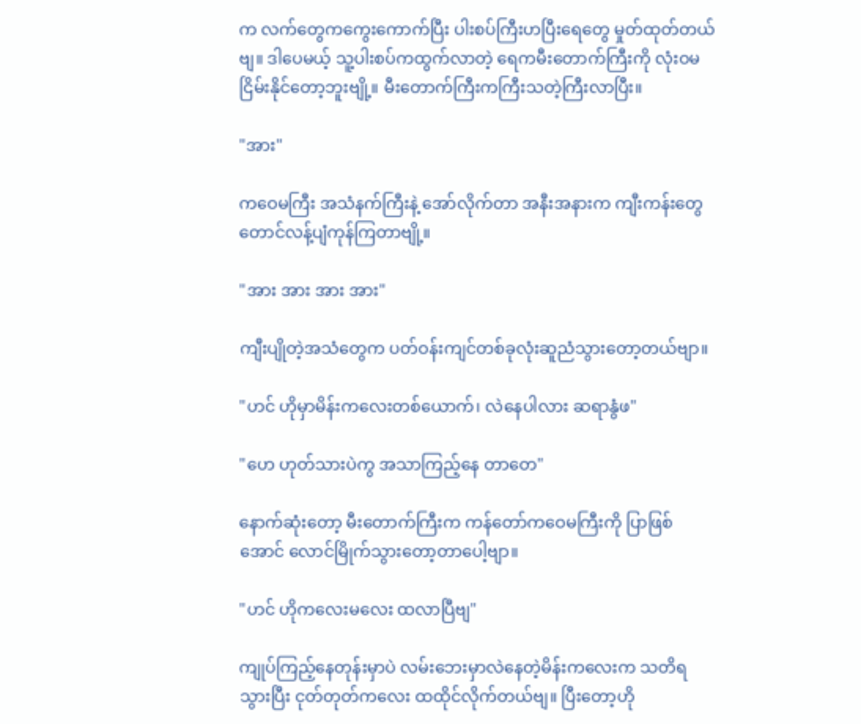က လက်တွေကကွေးကောက်ပြီး ပါးစပ်ကြီးဟပြီးရေတွေ မှုတ်ထုတ်တယ်ဗျ။ ဒါပေမယ့် သူ့ပါးစပ်ကထွက်လာတဲ့ ရေကမီးတောက်ကြီးကို လုံးဝမငြိမ်းနိုင်တော့ဘူးဗျို့။ မီးတောက်ကြီးကကြီးသတဲ့ကြီးလာပြီး။

"အား"

ကဝေမကြီး အသံနက်ကြီးနဲ့ အော်လိုက်တာ အနီးအနားက ကျီးကန်းတွေတောင်လန့်ပျံကုန်ကြတာဗျို့။

"အား အား အား အား"

ကျီးပျိုတဲ့အသံတွေက ပတ်ဝန်းကျင်တစ်ခုလုံးဆူညံသွားတော့တယ်ဗျာ။

"ဟင် ဟိုမှာမိန်းကလေးတစ်ယောက်၊ လဲနေပါလား ဆရာနွံဖ"

"ဟေ ဟုတ်သားပဲကွ အသာကြည့်နေ တာတေ"

နောက်ဆုံးတော့ မီးတောက်ကြီးက ကန်တော်ကဝေမကြီးကို ပြာဖြစ်အောင် လောင်မြိုက်သွားတော့တာပေါ့ဗျာ။

"ဟင် ဟိုကလေးမလေး ထလာပြီဗျ"

ကျုပ်ကြည့်နေတုန်းမှာပဲ လမ်းဘေးမှာလဲနေတဲ့မိန်းကလေးက သတိရသွားပြီး ငုတ်တုတ်ကလေး ထထိုင်လိုက်တယ်ဗျ။ ပြီးတော့ဟို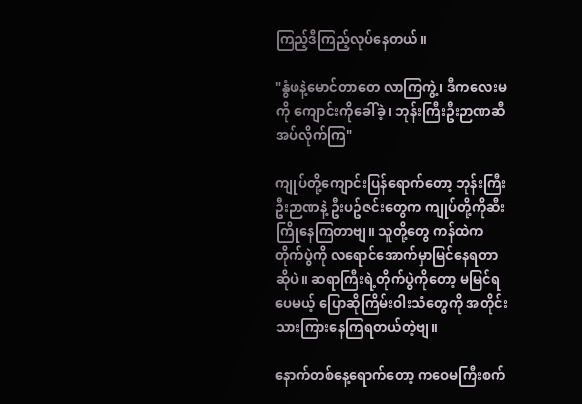ကြည့်ဒီကြည့်လုပ်နေတယ်။

"နွံဖနဲ့မောင်တာတေ လာကြကွဲ့၊ ဒီကလေးမကို ကျောင်းကိုခေါ်ခဲ့၊ ဘုန်းကြီးဦးဉာဏဆီ အပ်လိုက်ကြ"

ကျုပ်တို့ကျောင်းပြန်ရောက်တော့ ဘုန်းကြီးဦးဉာဏနဲ့ ဦးပဥ်ဇင်းတွေက ကျုပ်တို့ကိုဆီးကြိုနေကြတာဗျ။ သူတို့တွေ ကန်ထဲကတိုက်ပွဲကို လရောင်အောက်မှာမြင်နေရတာဆိုပဲ။ ဆရာကြီးရဲ့တိုက်ပွဲကိုတော့ မမြင်ရပေမယ့် ပြောဆိုကြိမ်းဝါးသံတွေကို အတိုင်းသားကြားနေကြရတယ်တဲ့ဗျ။

နောက်တစ်နေ့ရောက်တော့ ကဝေမကြီးစက်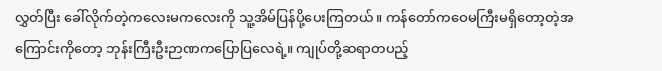လွှတ်ပြီး ခေါ်လိုက်တဲ့ကလေးမကလေးကို သူ့အိမ်ပြန်ပို့ပေးကြတယ်။ ကန်တော်ကဝေမကြီးမရှိတော့တဲ့အကြောင်းကိုတော့ ဘုန်းကြီးဦးဉာဏကပြောပြလေရဲ့။ ကျုပ်တို့ဆရာတပည့်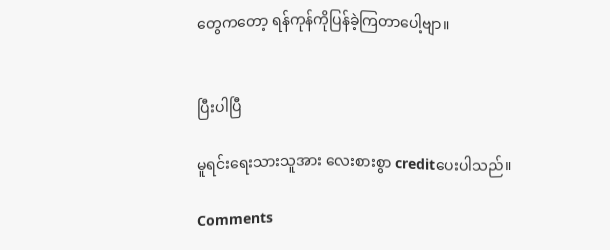တွေကတော့ ရန်ကုန်ကိုပြန်ခဲ့ကြတာပေါ့ဗျာ။


ပြီးပါပြီ

မူရင်းရေးသားသူအား လေးစားစွာ creditပေးပါသည်။

Comments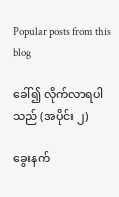Popular posts from this blog

ခေါ်၍ လိုက်လာရပါသည် (အပိုင်း ၂)

ခွေးနက်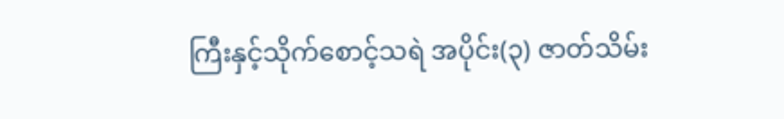ကြီးနှင့်သိုက်စောင့်သရဲ အပိုင်း(၃) ဇာတ်သိမ်း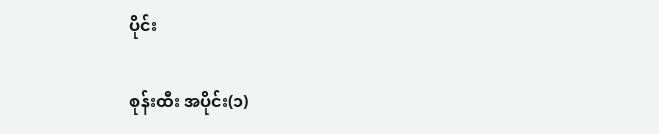ပိုင်း

စုန်းထီး အပိုင်း(၁)